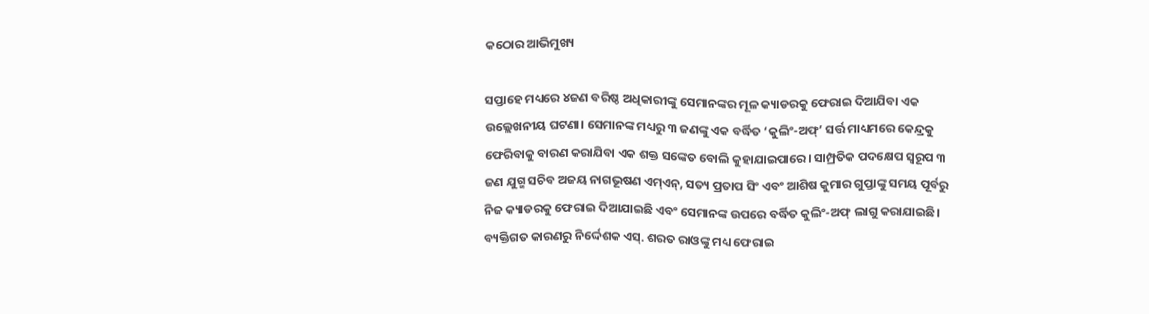କଠୋର ଆଭିମୁଖ୍ୟ

ସପ୍ତାହେ ମଧ୍ୟରେ ୪ଜଣ ବରିଷ୍ଠ ଅଧିକାରୀଙ୍କୁ ସେମାନଙ୍କର ମୂଳ କ୍ୟାଡରକୁ ଫେରାଇ ଦିଆଯିବା ଏକ ଉଲ୍ଲେଖନୀୟ ଘଟଣା। ସେମାନଙ୍କ ମଧ୍ୟରୁ ୩ ଜଣଙ୍କୁ ଏକ ବର୍ଦ୍ଧିତ ‘କୁଲିଂ-ଅଫ୍‌’ ସର୍ତ୍ତ ମାଧ୍ୟମରେ କେନ୍ଦ୍ରକୁ ଫେରିବାକୁ ବାରଣ କରାଯିବା ଏକ ଶକ୍ତ ସଙ୍କେତ ବୋଲି କୁହାଯାଇପାରେ। ସାମ୍ପ୍ରତିକ ପଦକ୍ଷେପ ସ୍ବରୂପ ୩ ଜଣ ଯୁଗ୍ମ ସଚିବ ଅଜୟ ନାଗଭୂଷଣ ଏମ୍‌ଏନ୍‌, ସତ୍ୟ ପ୍ରତାପ ସିଂ ଏବଂ ଆଶିଷ କୁମାର ଗୁପ୍ତାଙ୍କୁ ସମୟ ପୂର୍ବରୁ ନିଜ କ୍ୟାଡରକୁ ଫେରାଇ ଦିଆଯାଇଛି ଏବଂ ସେମାନଙ୍କ ଉପରେ ବର୍ଦ୍ଧିତ କୁଲିଂ-ଅଫ୍‌ ଲାଗୁ କରାଯାଇଛି। ବ୍ୟକ୍ତିଗତ କାରଣରୁ ନିର୍ଦ୍ଦେଶକ ଏସ୍‌. ଶରତ ରାଓଙ୍କୁ ମଧ୍ୟ ଫେରାଇ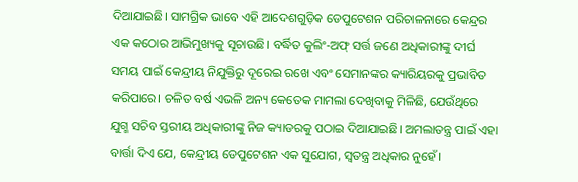ଦିଆଯାଇଛି। ସାମଗ୍ରିକ ଭାବେ ଏହି ଆଦେଶଗୁଡ଼ିକ ଡେପୁଟେଶନ ପରିଚାଳନାରେ କେନ୍ଦ୍ରର ଏକ କଠୋର ଆଭିମୁଖ୍ୟକୁ ସୂଚାଉଛି। ବର୍ଦ୍ଧିତ କୁଲିଂ-ଅଫ୍‌ ସର୍ତ୍ତ ଜଣେ ଅଧିକାରୀଙ୍କୁ ଦୀର୍ଘ ସମୟ ପାଇଁ କେନ୍ଦ୍ରୀୟ ନିଯୁକ୍ତିରୁ ଦୂରେଇ ରଖେ ଏବଂ ସେମାନଙ୍କର କ୍ୟାରିୟରକୁ ପ୍ରଭାବିତ କରିପାରେ। ଚଳିତ ବର୍ଷ ଏଭଳି ଅନ୍ୟ କେତେକ ମାମଲା ଦେଖିବାକୁ ମିଳିଛି, ଯେଉଁଥିରେ ଯୁଗ୍ମ ସଚିବ ସ୍ତରୀୟ ଅଧିକାରୀଙ୍କୁ ନିଜ କ୍ୟାଡରକୁ ପଠାଇ ଦିଆଯାଇଛି। ଅମଲାତନ୍ତ୍ର ପାଇଁ ଏହା ବାର୍ତ୍ତା ଦିଏ ଯେ, କେନ୍ଦ୍ରୀୟ ଡେପୁଟେଶନ ଏକ ସୁଯୋଗ, ସ୍ବତନ୍ତ୍ର ଅଧିକାର ନୁହେଁ।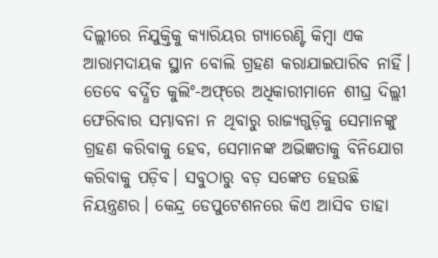ଦିଲ୍ଲୀରେ ନିଯୁକ୍ତିକୁ କ୍ୟାରିୟର ଗ୍ୟାରେଣ୍ଟି କିମ୍ବା ଏକ ଆରାମଦାୟକ ସ୍ଥାନ ବୋଲି ଗ୍ରହଣ କରାଯାଇପାରିବ ନାହିଁ। ତେବେ ବର୍ଦ୍ଧିତ କୁଲିଂ-ଅଫ୍‌ରେ ଅଧିକାରୀମାନେ ଶୀଘ୍ର ଦିଲ୍ଲୀ ଫେରିବାର ସମ୍ଭାବନା ନ ଥିବାରୁ ରାଜ୍ୟଗୁଡ଼ିକୁ ସେମାନଙ୍କୁ ଗ୍ରହଣ କରିବାକୁ ହେବ, ସେମାନଙ୍କ ଅଭିଜ୍ଞତାକୁ ବିନିଯୋଗ କରିବାକୁ ପଡ଼ିବ। ସବୁଠାରୁ ବଡ଼ ସଙ୍କେତ ହେଉଛି ନିୟନ୍ତ୍ରଣର। କେନ୍ଦ୍ର ଡେପୁଟେଶନରେ କିଏ ଆସିବ ତାହା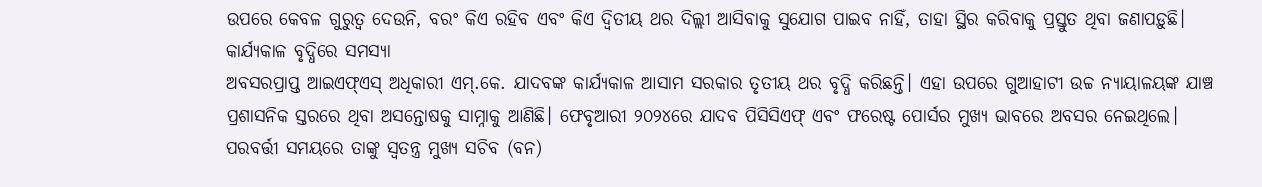ଉପରେ କେବଳ ଗୁରୁତ୍ୱ ଦେଉନି, ବରଂ କିଏ ରହିବ ଏବଂ କିଏ ଦ୍ୱିତୀୟ ଥର ଦିଲ୍ଲୀ ଆସିବାକୁ ସୁଯୋଗ ପାଇବ ନାହିଁ, ତାହା ସ୍ଥିର କରିବାକୁ ପ୍ରସ୍ତୁତ ଥିବା ଜଣାପଡ଼ୁଛି।
କାର୍ଯ୍ୟକାଳ ବୃଦ୍ଧିରେ ସମସ୍ୟା
ଅବସରପ୍ରାପ୍ତ ଆଇଏଫ୍‌ଏସ୍‌ ଅଧିକାରୀ ଏମ୍‌.କେ. ଯାଦବଙ୍କ କାର୍ଯ୍ୟକାଳ ଆସାମ ସରକାର ତୃତୀୟ ଥର ବୃଦ୍ଧି କରିଛନ୍ତି। ଏହା ଉପରେ ଗୁଆହାଟୀ ଉଚ୍ଚ ନ୍ୟାୟାଳୟଙ୍କ ଯାଞ୍ଚ ପ୍ରଶାସନିକ ସ୍ତରରେ ଥିବା ଅସନ୍ତୋଷକୁ ସାମ୍ନାକୁ ଆଣିଛି। ଫେବୃଆରୀ ୨୦୨୪ରେ ଯାଦବ ପିସିସିଏଫ୍‌ ଏବଂ ଫରେଷ୍ଟ ପୋର୍ସର ମୁଖ୍ୟ ଭାବରେ ଅବସର ନେଇଥିଲେ। ପରବର୍ତ୍ତୀ ସମୟରେ ତାଙ୍କୁ ସ୍ବତନ୍ତ୍ର ମୁଖ୍ୟ ସଚିବ (ବନ)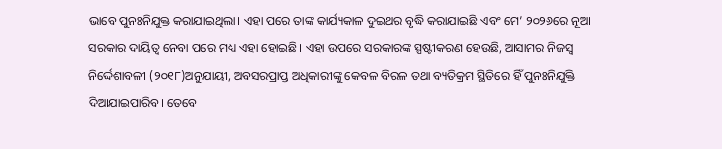ଭାବେ ପୁନଃନିଯୁକ୍ତ କରାଯାଇଥିଲା। ଏହା ପରେ ତାଙ୍କ କାର୍ଯ୍ୟକାଳ ଦୁଇଥର ବୃଦ୍ଧି କରାଯାଇଛି ଏବଂ ମେ’ ୨୦୨୬ରେ ନୂଆ ସରକାର ଦାୟିତ୍ୱ ନେବା ପରେ ମଧ୍ୟ ଏହା ହୋଇଛି। ଏହା ଉପରେ ସରକାରଙ୍କ ସ୍ପଷ୍ଟୀକରଣ ହେଉଛି, ଆସାମର ନିଜସ୍ବ ନିର୍ଦ୍ଦେଶାବଳୀ (୨୦୧୮)ଅନୁଯାୟୀ, ଅବସରପ୍ରାପ୍ତ ଅଧିକାରୀଙ୍କୁ କେବଳ ବିରଳ ତଥା ବ୍ୟତିକ୍ରମ ସ୍ଥିତିରେ ହିଁ ପୁନଃନିଯୁକ୍ତି ଦିଆଯାଇପାରିବ। ତେବେ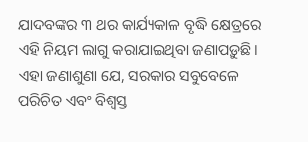ଯାଦବଙ୍କର ୩ ଥର କାର୍ଯ୍ୟକାଳ ବୃଦ୍ଧି କ୍ଷେତ୍ରରେ ଏହି ନିୟମ ଲାଗୁ କରାଯାଇଥିବା ଜଣାପଡ଼ୁଛି। ଏହା ଜଣାଶୁଣା ଯେ, ସରକାର ସବୁବେଳେ ପରିଚିତ ଏବଂ ବିଶ୍ୱସ୍ତ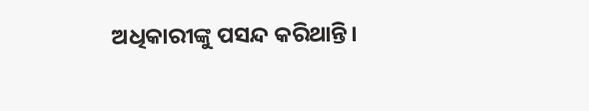ଅଧିକାରୀଙ୍କୁ ପସନ୍ଦ କରିଥାନ୍ତି।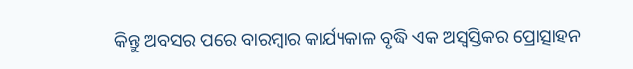କିନ୍ତୁ ଅବସର ପରେ ବାରମ୍ବାର କାର୍ଯ୍ୟକାଳ ବୃଦ୍ଧି ଏକ ଅସ୍ବସ୍ତିକର ପ୍ରୋତ୍ସାହନ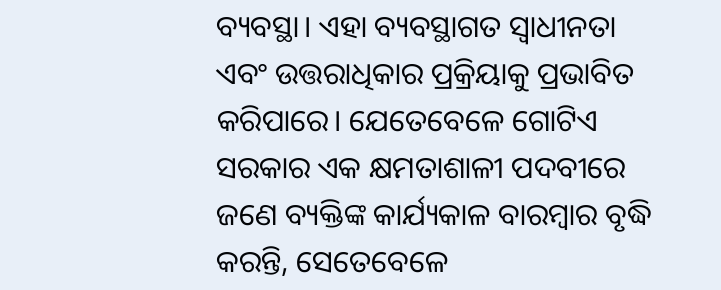ବ୍ୟବସ୍ଥା। ଏହା ବ୍ୟବସ୍ଥାଗତ ସ୍ବାଧୀନତା ଏବଂ ଉତ୍ତରାଧିକାର ପ୍ରକ୍ରିୟାକୁ ପ୍ରଭାବିତ କରିପାରେ। ଯେତେବେଳେ ଗୋଟିଏ ସରକାର ଏକ କ୍ଷମତାଶାଳୀ ପଦବୀରେ ଜଣେ ବ୍ୟକ୍ତିଙ୍କ କାର୍ଯ୍ୟକାଳ ବାରମ୍ବାର ବୃଦ୍ଧି କରନ୍ତି, ସେତେବେଳେ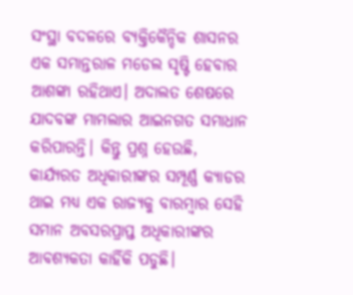ସଂସ୍ଥା ବଦଳରେ ବ୍ୟକ୍ତିକୈନ୍ଦିକ ଶାସନର ଏକ ସମାନ୍ତରାଳ ମଡେଲ ସୃଷ୍ଟି ହେବାର ଆଶଙ୍କା ରହିଥାଏ। ଅଦାଲତ ଶେଷରେ ଯାଦବଙ୍କ ମାମଲାର ଆଇନଗତ ସମାଧାନ କରିପାରନ୍ତି। କିନ୍ତୁ ପ୍ରଶ୍ନ ହେଉଛି, କାର୍ଯ୍ୟରତ ଅଧିକାରୀଙ୍କର ସମ୍ପୂର୍ଣ୍ଣ କ୍ୟାଡର ଥାଇ ମଧ୍ୟ ଏକ ରାଜ୍ୟକୁ ବାରମ୍ବାର ସେହି ସମାନ ଅବସରପ୍ରାପ୍ତ ଅଧିକାରୀଙ୍କର ଆବଶ୍ୟକତା କାହିଁକି ପଡୁଛି।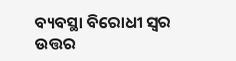ବ୍ୟବସ୍ଥା ବିରୋଧୀ ସ୍ବର
ଉତ୍ତର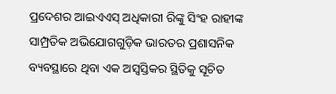ପ୍ରଦେଶର ଆଇଏଏସ୍‌ ଅଧିକାରୀ ରିଙ୍କୁ ସିଂହ ରାହୀଙ୍କ ସାମ୍ପ୍ରତିକ ଅଭିଯୋଗଗୁଡ଼ିକ ଭାରତର ପ୍ରଶାସନିକ ବ୍ୟବସ୍ଥାରେ ଥିବା ଏକ ଅସ୍ବସ୍ତିକର ସ୍ଥିତିକୁ ସୂଚିତ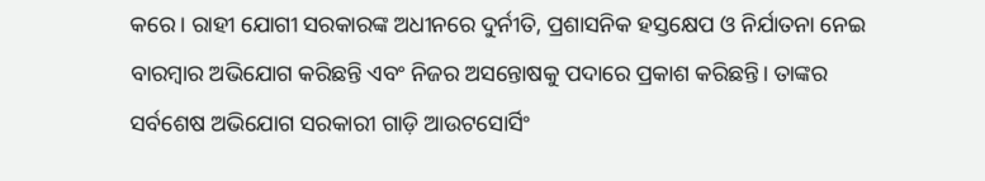କରେ। ରାହୀ ଯୋଗୀ ସରକାରଙ୍କ ଅଧୀନରେ ଦୁର୍ନୀତି, ପ୍ରଶାସନିକ ହସ୍ତକ୍ଷେପ ଓ ନିର୍ଯାତନା ନେଇ ବାରମ୍ବାର ଅଭିଯୋଗ କରିଛନ୍ତି ଏବଂ ନିଜର ଅସନ୍ତୋଷକୁ ପଦାରେ ପ୍ରକାଶ କରିଛନ୍ତି। ତାଙ୍କର ସର୍ବଶେଷ ଅଭିଯୋଗ ସରକାରୀ ଗାଡ଼ି ଆଉଟସୋର୍ସିଂ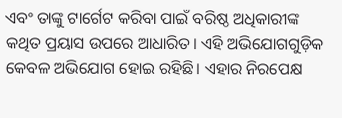ଏବଂ ତାଙ୍କୁ ଟାର୍ଗେଟ କରିବା ପାଇଁ ବରିଷ୍ଠ ଅଧିକାରୀଙ୍କ କଥିତ ପ୍ରୟାସ ଉପରେ ଆଧାରିତ। ଏହି ଅଭିଯୋଗଗୁଡ଼ିକ କେବଳ ଅଭିଯୋଗ ହୋଇ ରହିଛି। ଏହାର ନିରପେକ୍ଷ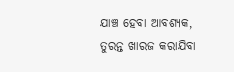ଯାଞ୍ଚ ହେବା ଆବଶ୍ୟକ, ତୁରନ୍ତ ଖାରଜ କରାଯିବା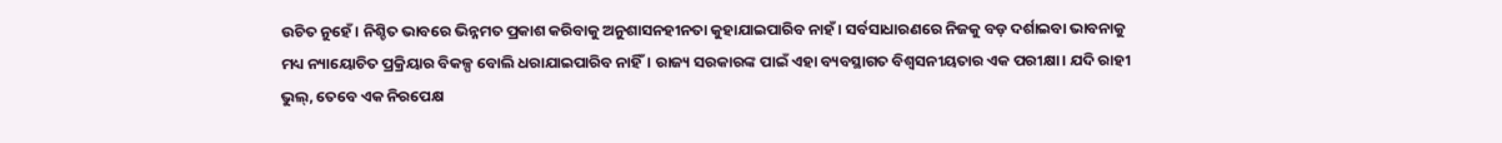ଉଚିତ ନୁହେଁ। ନିଶ୍ଚିତ ଭାବରେ ଭିନ୍ନମତ ପ୍ରକାଶ କରିବାକୁ ଅନୁଶାସନହୀନତା କୁହାଯାଇପାରିବ ନାହଁ। ସର୍ବସାଧାରଣରେ ନିଜକୁ ବଡ଼ ଦର୍ଶାଇବା ଭାବନାକୁ ମଧ୍ୟ ନ୍ୟାୟୋଚିତ ପ୍ରକ୍ରିୟାର ବିକଳ୍ପ ବୋଲି ଧରାଯାଇପାରିବ ନାହିଁ। ରାଜ୍ୟ ସରକାରଙ୍କ ପାଇଁ ଏହା ବ୍ୟବସ୍ଥାଗତ ବିଶ୍ୱସନୀୟତାର ଏକ ପରୀକ୍ଷା। ଯଦି ରାହୀ ଭୁଲ୍‌, ତେବେ ଏକ ନିରପେକ୍ଷ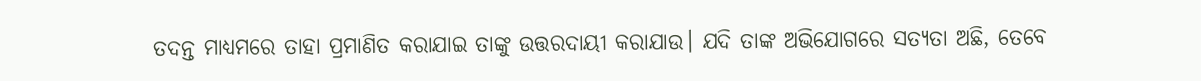ତଦନ୍ତ ମାଧ୍ୟମରେ ତାହା ପ୍ରମାଣିତ କରାଯାଇ ତାଙ୍କୁ ଉତ୍ତରଦାୟୀ କରାଯାଉ। ଯଦି ତାଙ୍କ ଅଭିଯୋଗରେ ସତ୍ୟତା ଅଛି, ତେବେ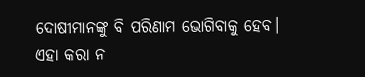ଦୋଷୀମାନଙ୍କୁ ବି ପରିଣାମ ଭୋଗିବାକୁ ହେବ। ଏହା କରା ନ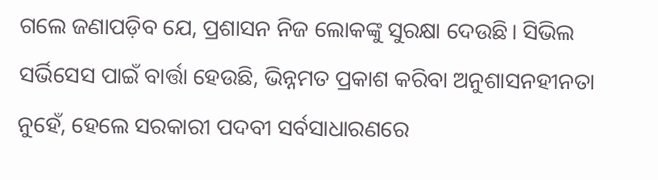ଗଲେ ଜଣାପଡ଼ିବ ଯେ, ପ୍ରଶାସନ ନିଜ ଲୋକଙ୍କୁ ସୁରକ୍ଷା ଦେଉଛି। ସିଭିଲ ସର୍ଭିସେସ ପାଇଁ ବାର୍ତ୍ତା ହେଉଛି, ଭିନ୍ନମତ ପ୍ରକାଶ କରିବା ଅନୁଶାସନହୀନତା ନୁହେଁ, ହେଲେ ସରକାରୀ ପଦବୀ ସର୍ବସାଧାରଣରେ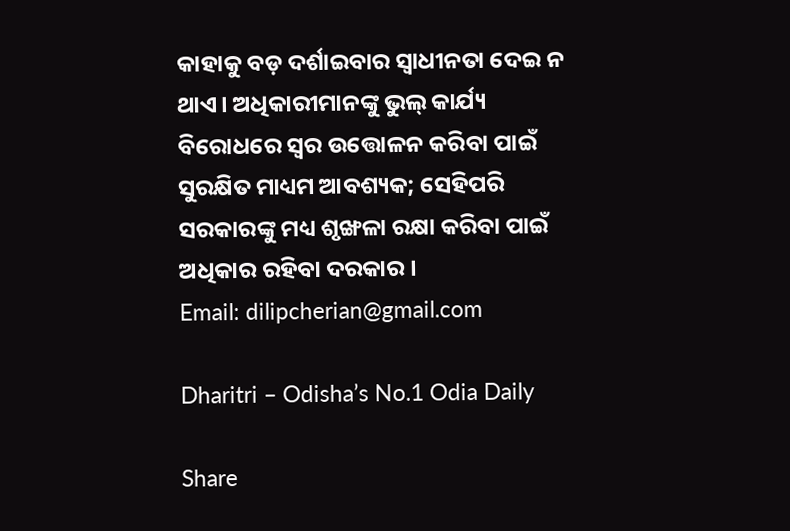କାହାକୁ ବଡ଼ ଦର୍ଶାଇବାର ସ୍ବାଧୀନତା ଦେଇ ନ ଥାଏ। ଅଧିକାରୀମାନଙ୍କୁ ଭୁଲ୍‌ କାର୍ଯ୍ୟ ବିରୋଧରେ ସ୍ବର ଉତ୍ତୋଳନ କରିବା ପାଇଁ ସୁରକ୍ଷିତ ମାଧ୍ୟମ ଆବଶ୍ୟକ; ସେହିପରି ସରକାରଙ୍କୁ ମଧ୍ୟ ଶୃଙ୍ଖଳା ରକ୍ଷା କରିବା ପାଇଁ ଅଧିକାର ରହିବା ଦରକାର।
Email: dilipcherian@gmail.com

Dharitri – Odisha’s No.1 Odia Daily

Share